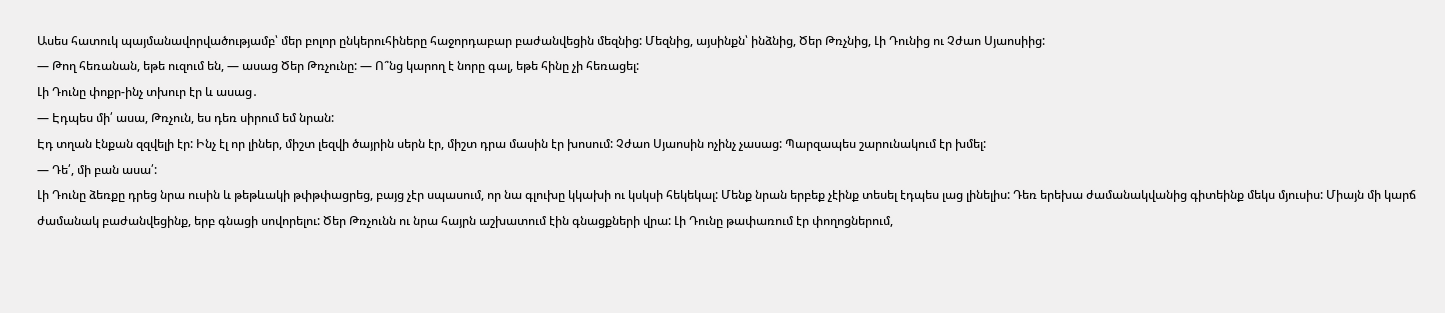Ասես հատուկ պայմանավորվածությամբ՝ մեր բոլոր ընկերուհիները հաջորդաբար բաժանվեցին մեզնից: Մեզնից, այսինքն՝ ինձնից, Ծեր Թռչնից, Լի Դունից ու Չժաո Սյաոսիից:
— Թող հեռանան, եթե ուզում են, — ասաց Ծեր Թռչունը: — Ո՞նց կարող է նորը գալ, եթե հինը չի հեռացել:
Լի Դունը փոքր-ինչ տխուր էր և ասաց․
— Էդպես մի՛ ասա, Թռչուն, ես դեռ սիրում եմ նրան:
Էդ տղան էնքան զզվելի էր: Ինչ էլ որ լիներ, միշտ լեզվի ծայրին սերն էր, միշտ դրա մասին էր խոսում: Չժաո Սյաոսին ոչինչ չասաց: Պարզապես շարունակում էր խմել:
— Դե՛, մի բան ասա՛:
Լի Դունը ձեռքը դրեց նրա ուսին և թեթևակի թփթփացրեց, բայց չէր սպասում, որ նա գլուխը կկախի ու կսկսի հեկեկալ: Մենք նրան երբեք չէինք տեսել էդպես լաց լինելիս: Դեռ երեխա ժամանակվանից գիտեինք մեկս մյուսիս: Միայն մի կարճ ժամանակ բաժանվեցինք, երբ գնացի սովորելու: Ծեր Թռչունն ու նրա հայրն աշխատում էին գնացքների վրա: Լի Դունը թափառում էր փողոցներում,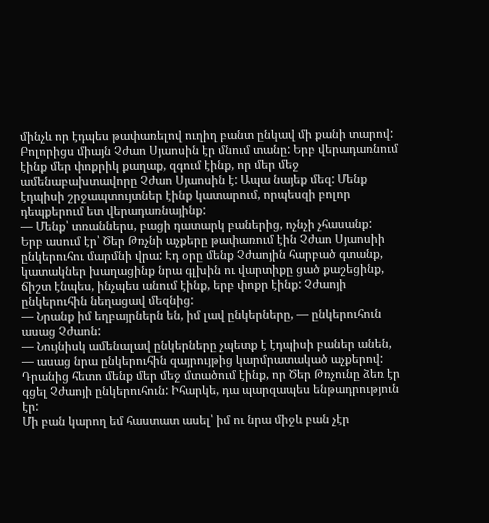մինչև որ էդպես թափառելով ուղիղ բանտ ընկավ մի քանի տարով: Բոլորիցս միայն Չժաո Սյաոսին էր մնում տանը: Երբ վերադառնում էինք մեր փոքրիկ քաղաք, զգում էինք, որ մեր մեջ ամենաբախտավորը Չժաո Սյաոսին է: Ապա նայեք մեզ: Մենք էդպիսի շրջապտույտներ էինք կատարում, որպեսզի բոլոր դեպքերում ետ վերադառնայինք:
— Մենք՝ տռաններս, բացի դատարկ բաներից, ոչնչի չհասանք:
Երբ ասում էր՝ Ծեր Թռչնի աչքերը թափառում էին Չժաո Սյաոսիի ընկերուհու մարմնի վրա: Էդ օրը մենք Չժաոյին հարբած գտանք, կատակներ խաղացինք նրա գլխին ու վարտիքը ցած քաշեցինք, ճիշտ էնպես, ինչպես անում էինք, երբ փոքր էինք: Չժաոյի ընկերուհին նեղացավ մեզնից:
— Նրանք իմ եղբայրներն են, իմ լավ ընկերները, — ընկերուհուն ասաց Չժաոն:
— Նույնիսկ ամենալավ ընկերները չպետք է էդպիսի բաներ անեն, — ասաց նրա ընկերուհին զայրույթից կարմրատակած աչքերով:
Դրանից հետո մենք մեր մեջ մտածում էինք, որ Ծեր Թռչունը ձեռ էր գցել Չժաոյի ընկերուհուն: Իհարկե, դա պարզապես ենթադրություն էր:
Մի բան կարող եմ հաստատ ասել՝ իմ ու նրա միջև բան չէր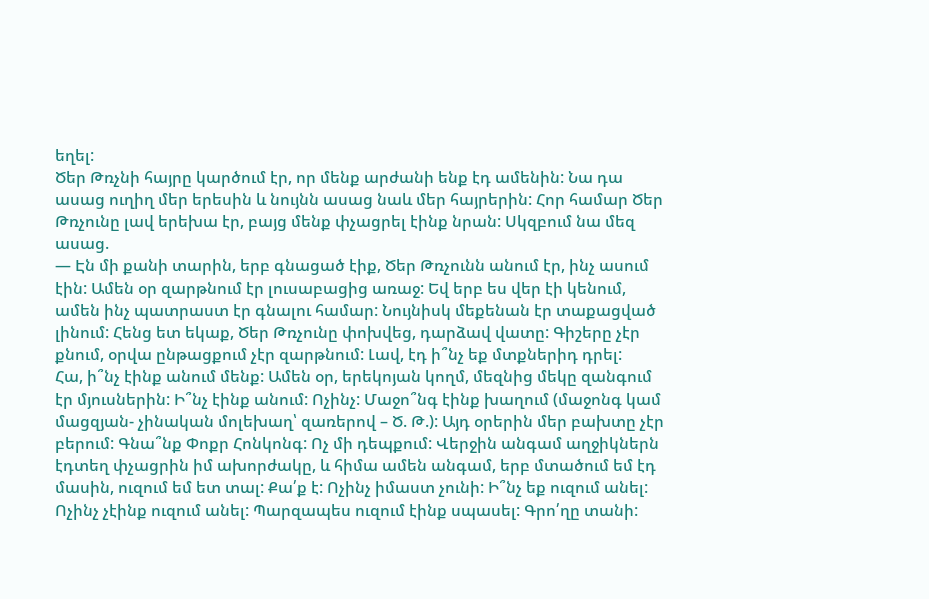եղել:
Ծեր Թռչնի հայրը կարծում էր, որ մենք արժանի ենք էդ ամենին: Նա դա ասաց ուղիղ մեր երեսին և նույնն ասաց նաև մեր հայրերին: Հոր համար Ծեր Թռչունը լավ երեխա էր, բայց մենք փչացրել էինք նրան: Սկզբում նա մեզ ասաց.
— Էն մի քանի տարին, երբ գնացած էիք, Ծեր Թռչունն անում էր, ինչ ասում էին: Ամեն օր զարթնում էր լուսաբացից առաջ: Եվ երբ ես վեր էի կենում, ամեն ինչ պատրաստ էր գնալու համար: Նույնիսկ մեքենան էր տաքացված լինում: Հենց ետ եկաք, Ծեր Թռչունը փոխվեց, դարձավ վատը: Գիշերը չէր քնում, օրվա ընթացքում չէր զարթնում: Լավ, էդ ի՞նչ եք մտքներիդ դրել:
Հա, ի՞նչ էինք անում մենք: Ամեն օր, երեկոյան կողմ, մեզնից մեկը զանգում էր մյուսներին: Ի՞նչ էինք անում: Ոչինչ: Մաջո՞նգ էինք խաղում (մաջոնգ կամ մացզյան- չինական մոլեխաղ՝ զառերով – Ծ. Թ.): Այդ օրերին մեր բախտը չէր բերում: Գնա՞նք Փոքր Հոնկոնգ: Ոչ մի դեպքում: Վերջին անգամ աղջիկներն էդտեղ փչացրին իմ ախորժակը, և հիմա ամեն անգամ, երբ մտածում եմ էդ մասին, ուզում եմ ետ տալ: Քա՛ք է: Ոչինչ իմաստ չունի: Ի՞նչ եք ուզում անել: Ոչինչ չէինք ուզում անել: Պարզապես ուզում էինք սպասել: Գրո՛ղը տանի: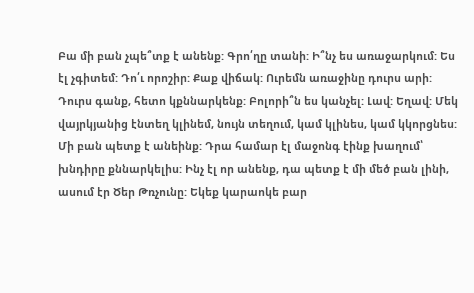Բա մի բան չպե՞տք է անենք: Գրո՛ղը տանի: Ի՞նչ ես առաջարկում: Ես էլ չգիտեմ: Դո՛ւ որոշիր: Քաք վիճակ: Ուրեմն առաջինը դուրս արի: Դուրս գանք, հետո կքննարկենք: Բոլորի՞ն ես կանչել: Լավ: Եղավ: Մեկ վայրկյանից էնտեղ կլինեմ, նույն տեղում, կամ կլինես, կամ կկորցնես: Մի բան պետք է անեինք: Դրա համար էլ մաջոնգ էինք խաղում՝ խնդիրը քննարկելիս: Ինչ էլ որ անենք, դա պետք է մի մեծ բան լինի, ասում էր Ծեր Թռչունը: Եկեք կարաոկե բար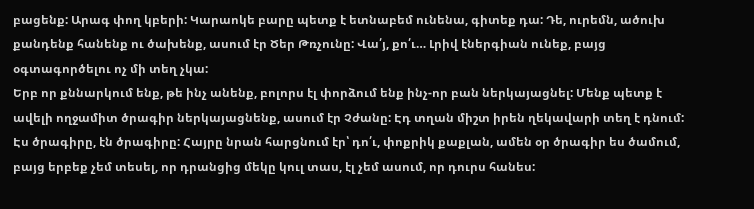բացենք: Արագ փող կբերի: Կարաոկե բարը պետք է ետնաբեմ ունենա, գիտեք դա: Դե, ուրեմն, ածուխ քանդենք հանենք ու ծախենք, ասում էր Ծեր Թռչունը: Վա՛յ, քո՛ւ… Լրիվ էներգիան ունեք, բայց օգտագործելու ոչ մի տեղ չկա:
Երբ որ քննարկում ենք, թե ինչ անենք, բոլորս էլ փորձում ենք ինչ-որ բան ներկայացնել: Մենք պետք է ավելի ողջամիտ ծրագիր ներկայացնենք, ասում էր Չժանը: Էդ տղան միշտ իրեն ղեկավարի տեղ է դնում: Էս ծրագիրը, էն ծրագիրը: Հայրը նրան հարցնում էր՝ դո՛ւ, փոքրիկ քաքլան, ամեն օր ծրագիր ես ծամում, բայց երբեք չեմ տեսել, որ դրանցից մեկը կուլ տաս, էլ չեմ ասում, որ դուրս հանես: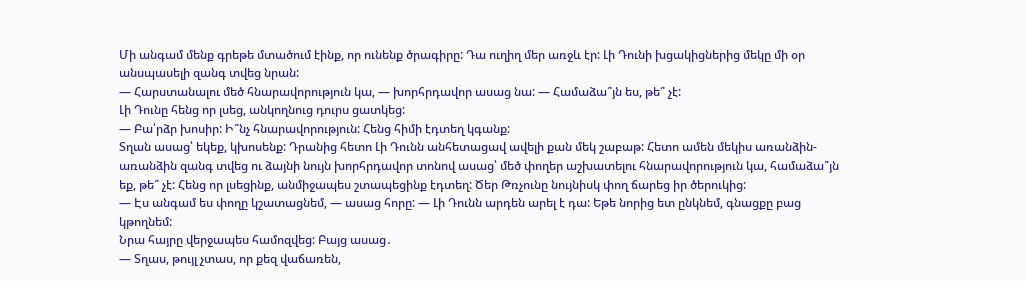Մի անգամ մենք գրեթե մտածում էինք, որ ունենք ծրագիրը: Դա ուղիղ մեր առջև էր: Լի Դունի խցակիցներից մեկը մի օր անսպասելի զանգ տվեց նրան:
— Հարստանալու մեծ հնարավորություն կա, — խորհրդավոր ասաց նա: — Համաձա՞յն ես, թե՞ չէ:
Լի Դունը հենց որ լսեց, անկողնուց դուրս ցատկեց:
— Բա՛րձր խոսիր: Ի՞նչ հնարավորություն: Հենց հիմի էդտեղ կգանք:
Տղան ասաց՝ եկեք, կխոսենք: Դրանից հետո Լի Դունն անհետացավ ավելի քան մեկ շաբաթ: Հետո ամեն մեկիս առանձին-առանձին զանգ տվեց ու ձայնի նույն խորհրդավոր տոնով ասաց՝ մեծ փողեր աշխատելու հնարավորություն կա, համաձա՞յն եք, թե՞ չէ: Հենց որ լսեցինք, անմիջապես շտապեցինք էդտեղ: Ծեր Թռչունը նույնիսկ փող ճարեց իր ծերուկից:
— Էս անգամ ես փողը կշատացնեմ, — ասաց հորը: — Լի Դունն արդեն արել է դա: Եթե նորից ետ ընկնեմ, գնացքը բաց կթողնեմ:
Նրա հայրը վերջապես համոզվեց: Բայց ասաց․
— Տղաս, թույլ չտաս, որ քեզ վաճառեն,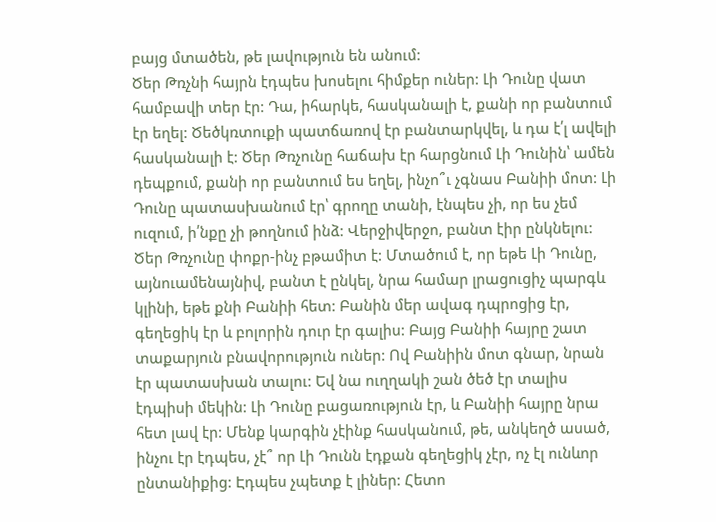բայց մտածեն, թե լավություն են անում:
Ծեր Թռչնի հայրն էդպես խոսելու հիմքեր ուներ: Լի Դունը վատ համբավի տեր էր: Դա, իհարկե, հասկանալի է, քանի որ բանտում էր եղել: Ծեծկռտուքի պատճառով էր բանտարկվել, և դա է՛լ ավելի հասկանալի է: Ծեր Թռչունը հաճախ էր հարցնում Լի Դունին՝ ամեն դեպքում, քանի որ բանտում ես եղել, ինչո՞ւ չգնաս Բանիի մոտ: Լի Դունը պատասխանում էր՝ գրողը տանի, էնպես չի, որ ես չեմ ուզում, ի՛նքը չի թողնում ինձ: Վերջիվերջո, բանտ էիր ընկնելու: Ծեր Թռչունը փոքր-ինչ բթամիտ է: Մտածում է, որ եթե Լի Դունը, այնուամենայնիվ, բանտ է ընկել, նրա համար լրացուցիչ պարգև կլինի, եթե քնի Բանիի հետ: Բանին մեր ավագ դպրոցից էր, գեղեցիկ էր և բոլորին դուր էր գալիս: Բայց Բանիի հայրը շատ տաքարյուն բնավորություն ուներ: Ով Բանիին մոտ գնար, նրան էր պատասխան տալու: Եվ նա ուղղակի շան ծեծ էր տալիս էդպիսի մեկին: Լի Դունը բացառություն էր, և Բանիի հայրը նրա հետ լավ էր: Մենք կարգին չէինք հասկանում, թե, անկեղծ ասած, ինչու էր էդպես, չէ՞ որ Լի Դունն էդքան գեղեցիկ չէր, ոչ էլ ունևոր ընտանիքից: Էդպես չպետք է լիներ: Հետո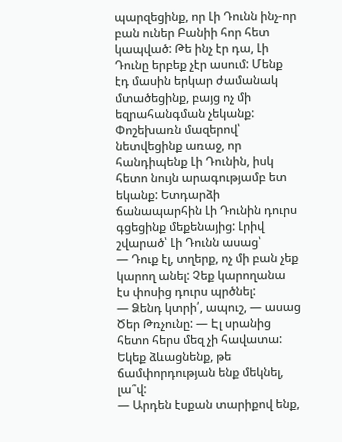պարզեցինք, որ Լի Դունն ինչ-որ բան ուներ Բանիի հոր հետ կապված: Թե ինչ էր դա, Լի Դունը երբեք չէր ասում: Մենք էդ մասին երկար ժամանակ մտածեցինք, բայց ոչ մի եզրահանգման չեկանք:
Փոշեխառն մազերով՝ նետվեցինք առաջ, որ հանդիպենք Լի Դունին, իսկ հետո նույն արագությամբ ետ եկանք: Ետդարձի ճանապարհին Լի Դունին դուրս գցեցինք մեքենայից: Լրիվ շվարած՝ Լի Դունն ասաց՝
— Դուք էլ, տղերք, ոչ մի բան չեք կարող անել: Չեք կարողանա էս փոսից դուրս պրծնել:
— Ձենդ կտրի՛, ապուշ, — ասաց Ծեր Թռչունը: — Էլ սրանից հետո հերս մեզ չի հավատա: Եկեք ձևացնենք, թե ճամփորդության ենք մեկնել, լա՞վ:
— Արդեն էսքան տարիքով ենք,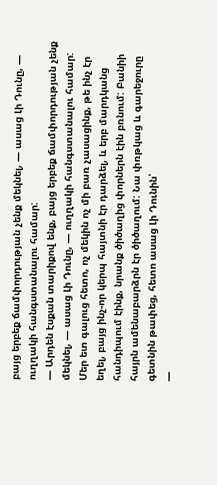բայց երբեք ճամփորդության չենք մեկնել, — ասաց Լի Դունը, — ուղղակի հանգստանալու համար:
— Արդեն էսքան տարիքով ենք, բայց երբեք ճամփորդության չենք մեկնել, — ասաց Լի Դունը, — ուղղակի հանգստանալու համար:
Մեր ետ գալուց հետո, ոչ մեկին ոչ մի բառ չասացինք, թե ինչ էր եղել, բայց ինչ-որ կերպ հայտնի էր դարձել, և երբ մարդկանց հանդիպում էինք, նրանք ծիծաղից փորներն էին բռնում: Բանիի հայրն ամենաբարձրն էր ծիծաղում: Նա փռթկաց և գարեջուրը գետնին թափեց, հետո ասաց Լի Դունին՝
—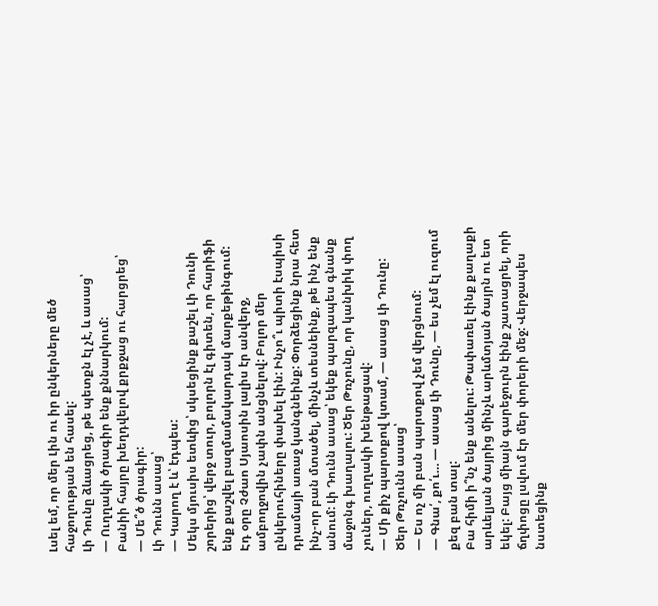Լսել եմ, որ մեր Լին ու իր ընկերները մեծ հաջողության են հասել:
Լի Դունը ձևացրեց, թե պետքն էլ չէ, և ասաց՝
— Ուղղակի ծրագիր ենք քննարկում:
Բանիի հայրը խեղդվելով քրքջաց ու հարցրեց՝
— Մե՞ծ ծրագիր:
Լի Դունն ասաց՝
— Կարող է և՝ էդպես:
Մեկս մյուսիս ետևից՝ սկսեցինք քաշել Լի Դունի շորերից՝ վերջ տուր, բոլորն էլ գիտեն, որ հարիֆի ենք քաշվել բազմամակարդակ մարքեթինգում:
Էդ օրը Չժաո Սյաոսին լալիս էր անվերջ, ամբողջովին չափն անցնելով: Բոլոր մեր ընկերուհիները փախել էին: Ինչո՞ւ պիտի էսպիսի դրամայի առաջ կանգնեինք: Փորձեցինք նրա հետ ինչ-որ բան մտածել, մինչև տեսնեինք, թե ինչ ենք անում: Լի Դունն ասաց՝ եկեք պարզապես գնանք մաջոնգ խաղալու: Ծեր Թռչունը, որ կանխիկ փող չուներ, ուղղակի խենթացավ:
— Մի քիչ պարտքով կտամ, — ասաց Լի Դունը:
Ծեր Թռչունն ասաց՝
— Ես ոչ մի բան պարտքով չեմ վերցնում:
— Գնա՛, քո՛ւ… — ասաց Լի Դունը, — ես չեմ էլ ուզում քեզ բան տալ:
Բա հիմի ի՞նչ ենք անելու: Թափառել էինք քաղաքի արևելյան ծայրից մինչև արևմտյան ծայրն ու ետ եկել: Բայց միայն գարեջուրն էինք շատացրել, որի ճղփոցը լսվում էր մեր փորերի մեջ: Վերջապես նստեցինք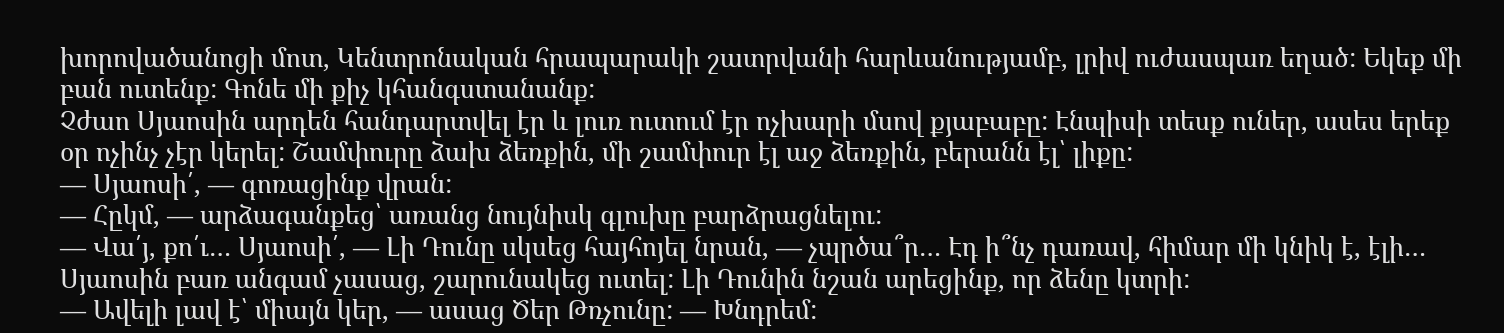խորովածանոցի մոտ, Կենտրոնական հրապարակի շատրվանի հարևանությամբ, լրիվ ուժասպառ եղած: Եկեք մի բան ուտենք: Գոնե մի քիչ կհանգստանանք:
Չժաո Սյաոսին արդեն հանդարտվել էր և լուռ ուտում էր ոչխարի մսով քյաբաբը: Էնպիսի տեսք ուներ, ասես երեք օր ոչինչ չէր կերել: Շամփուրը ձախ ձեռքին, մի շամփուր էլ աջ ձեռքին, բերանն էլ՝ լիքը:
— Սյաոսի՛, — գոռացինք վրան:
— Հըկմ, — արձագանքեց՝ առանց նույնիսկ գլուխը բարձրացնելու:
— Վա՛յ, քո՛ւ… Սյաոսի՛, — Լի Դունը սկսեց հայհոյել նրան, — չպրծա՞ր… Էդ ի՞նչ դառավ, հիմար մի կնիկ է, էլի…
Սյաոսին բառ անգամ չասաց, շարունակեց ուտել: Լի Դունին նշան արեցինք, որ ձենը կտրի:
— Ավելի լավ է՝ միայն կեր, — ասաց Ծեր Թռչունը: — Խնդրեմ: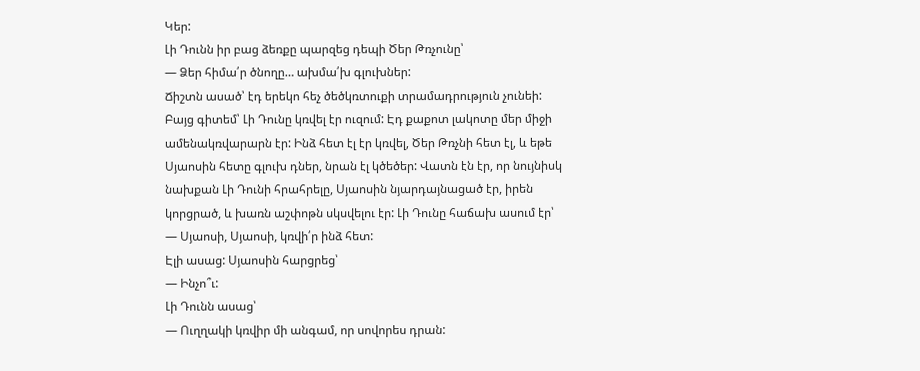Կեր:
Լի Դունն իր բաց ձեռքը պարզեց դեպի Ծեր Թռչունը՝
— Ձեր հիմա՛ր ծնողը… ախմա՛խ գլուխներ:
Ճիշտն ասած՝ էդ երեկո հեչ ծեծկռտուքի տրամադրություն չունեի: Բայց գիտեմ՝ Լի Դունը կռվել էր ուզում: Էդ քաքոտ լակոտը մեր միջի ամենակռվարարն էր: Ինձ հետ էլ էր կռվել, Ծեր Թռչնի հետ էլ, և եթե Սյաոսին հետը գլուխ դներ, նրան էլ կծեծեր: Վատն էն էր, որ նույնիսկ նախքան Լի Դունի հրահրելը, Սյաոսին նյարդայնացած էր, իրեն կորցրած, և խառն աշփոթն սկսվելու էր: Լի Դունը հաճախ ասում էր՝
— Սյաոսի, Սյաոսի, կռվի՛ր ինձ հետ:
Էլի ասաց: Սյաոսին հարցրեց՝
— Ինչո՞ւ:
Լի Դունն ասաց՝
— Ուղղակի կռվիր մի անգամ, որ սովորես դրան: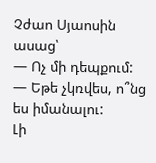Չժաո Սյաոսին ասաց՝
— Ոչ մի դեպքում:
— Եթե չկռվես, ո՞նց ես իմանալու:
Լի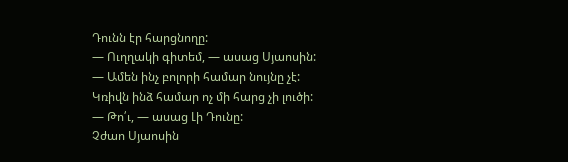Դունն էր հարցնողը:
— Ուղղակի գիտեմ, — ասաց Սյաոսին: — Ամեն ինչ բոլորի համար նույնը չէ: Կռիվն ինձ համար ոչ մի հարց չի լուծի:
— Թո՛ւ, — ասաց Լի Դունը:
Չժաո Սյաոսին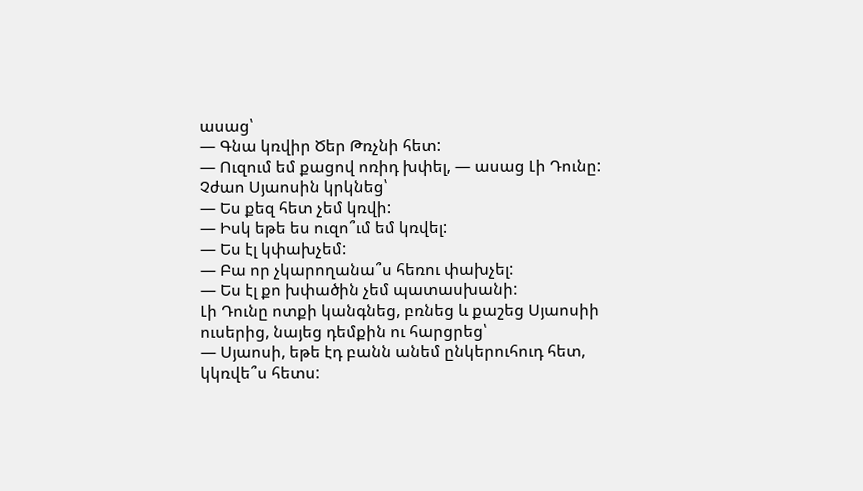ասաց՝
— Գնա կռվիր Ծեր Թռչնի հետ:
— Ուզում եմ քացով ոռիդ խփել, — ասաց Լի Դունը:
Չժաո Սյաոսին կրկնեց՝
— Ես քեզ հետ չեմ կռվի:
— Իսկ եթե ես ուզո՞ւմ եմ կռվել:
— Ես էլ կփախչեմ:
— Բա որ չկարողանա՞ս հեռու փախչել:
— Ես էլ քո խփածին չեմ պատասխանի:
Լի Դունը ոտքի կանգնեց, բռնեց և քաշեց Սյաոսիի ուսերից, նայեց դեմքին ու հարցրեց՝
— Սյաոսի, եթե էդ բանն անեմ ընկերուհուդ հետ, կկռվե՞ս հետս: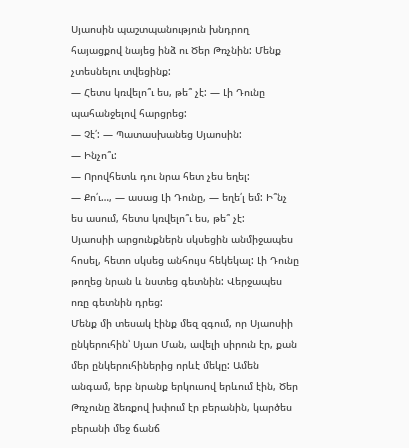Սյաոսին պաշտպանություն խնդրող հայացքով նայեց ինձ ու Ծեր Թռչնին: Մենք չտեսնելու տվեցինք:
— Հետս կռվելո՞ւ ես, թե՞ չէ: — Լի Դունը պահանջելով հարցրեց:
— Չէ՛: — Պատասխանեց Սյաոսին:
— Ինչո՞ւ:
— Որովհետև դու նրա հետ չես եղել:
— Քո՛ւ…, — ասաց Լի Դունը, — եղե՛լ եմ: Ի՞նչ ես ասում, հետս կռվելո՞ւ ես, թե՞ չէ:
Սյաոսիի արցունքներն սկսեցին անմիջապես հոսել, հետո սկսեց անհույս հեկեկալ: Լի Դունը թողեց նրան և նստեց գետնին: Վերջապես ոռը գետնին դրեց:
Մենք մի տեսակ էինք մեզ զգում, որ Սյաոսիի ընկերուհին՝ Սյաո Ման, ավելի սիրուն էր, քան մեր ընկերուհիներից որևէ մեկը: Ամեն անգամ, երբ նրանք երկուսով երևում էին, Ծեր Թռչունը ձեռքով խփում էր բերանին, կարծես բերանի մեջ ճանճ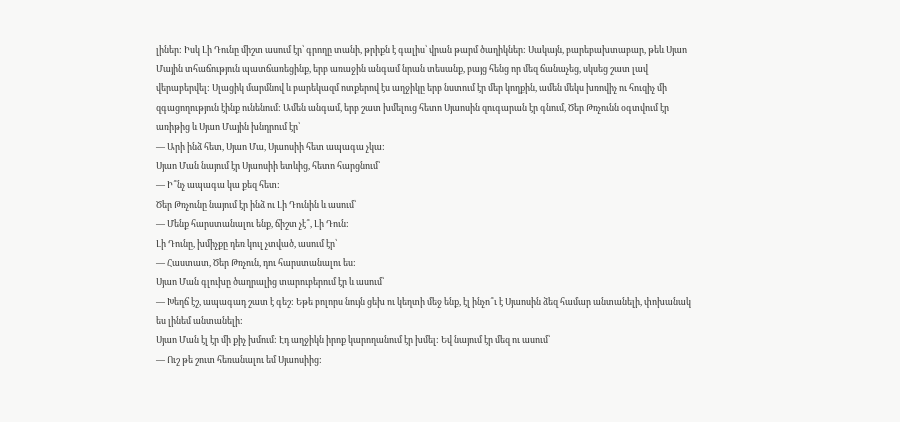լիներ: Իսկ Լի Դունը միշտ ասում էր՝ գրողը տանի, թրիքն է գալիս՝ վրան թարմ ծաղիկներ: Սակայն, բարեբախտաբար, թեև Սյաո Մային տհաճություն պատճառեցինք, երբ առաջին անգամ նրան տեսանք, բայց հենց որ մեզ ճանաչեց, սկսեց շատ լավ վերաբերվել: Սլացիկ մարմնով և բարեկազմ ոտքերով էս աղջիկը երբ նստում էր մեր կողքին, ամեն մեկս խռովիչ ու հուզիչ մի զգացողություն էինք ունենում: Ամեն անգամ, երբ շատ խմելուց հետո Սյաոսին զուգարան էր գնում, Ծեր Թռչունն օգտվում էր առիթից և Սյաո Մային խնդրում էր՝
— Արի ինձ հետ, Սյաո Մա, Սյաոսիի հետ ապագա չկա:
Սյաո Ման նայում էր Սյաոսիի ետևից, հետո հարցնում՝
— Ի՞նչ ապագա կա քեզ հետ:
Ծեր Թռչունը նայում էր ինձ ու Լի Դունին և ասում՝
— Մենք հարստանալու ենք, ճիշտ չէ՞, Լի Դուն:
Լի Դունը, խմիչքը դեռ կուլ չտված, ասում էր՝
— Հաստատ, Ծեր Թռչուն, դու հարստանալու ես:
Սյաո Ման գլուխը ծաղրալից տարուբերում էր և ասում՝
— Խեղճ էշ, ապագադ շատ է գեշ: Եթե բոլորս նույն ցեխ ու կեղտի մեջ ենք, էլ ինչո՞ւ է Սյաոսին ձեզ համար անտանելի, փոխանակ ես լինեմ անտանելի:
Սյաո Ման էլ էր մի քիչ խմում: Էդ աղջիկն իրոք կարողանում էր խմել: Եվ նայում էր մեզ ու ասում՝
— Ուշ թե շուտ հեռանալու եմ Սյաոսիից: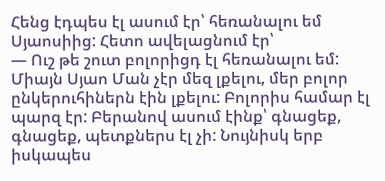Հենց էդպես էլ ասում էր՝ հեռանալու եմ Սյաոսիից: Հետո ավելացնում էր՝
— Ուշ թե շուտ բոլորիցդ էլ հեռանալու եմ:
Միայն Սյաո Ման չէր մեզ լքելու, մեր բոլոր ընկերուհիներն էին լքելու: Բոլորիս համար էլ պարզ էր: Բերանով ասում էինք՝ գնացեք, գնացեք, պետքներս էլ չի: Նույնիսկ երբ իսկապես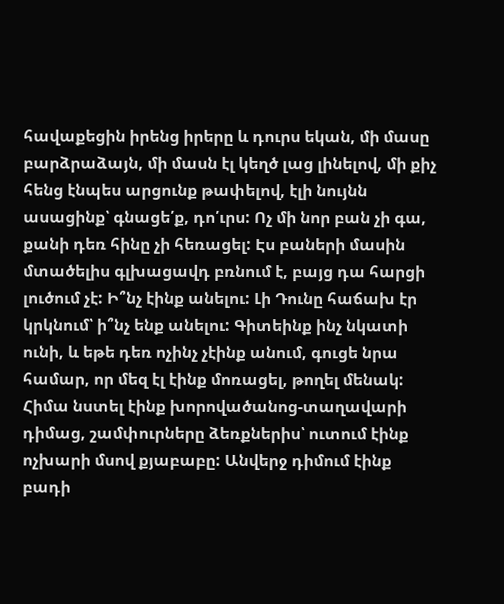հավաքեցին իրենց իրերը և դուրս եկան, մի մասը բարձրաձայն, մի մասն էլ կեղծ լաց լինելով, մի քիչ հենց էնպես արցունք թափելով, էլի նույնն ասացինք՝ գնացե՛ք, դո՛ւրս: Ոչ մի նոր բան չի գա, քանի դեռ հինը չի հեռացել: Էս բաների մասին մտածելիս գլխացավդ բռնում է, բայց դա հարցի լուծում չէ: Ի՞նչ էինք անելու: Լի Դունը հաճախ էր կրկնում՝ ի՞նչ ենք անելու: Գիտեինք ինչ նկատի ունի, և եթե դեռ ոչինչ չէինք անում, գուցե նրա համար, որ մեզ էլ էինք մոռացել, թողել մենակ:
Հիմա նստել էինք խորովածանոց-տաղավարի դիմաց, շամփուրները ձեռքներիս՝ ուտում էինք ոչխարի մսով քյաբաբը: Անվերջ դիմում էինք բադի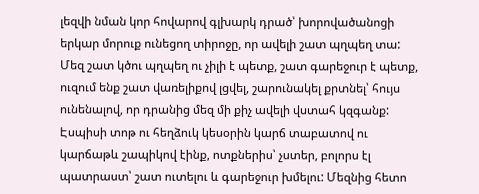լեզվի նման կոր հովարով գլխարկ դրած՝ խորովածանոցի երկար մորուք ունեցող տիրոջը, որ ավելի շատ պղպեղ տա: Մեզ շատ կծու պղպեղ ու չիլի է պետք, շատ գարեջուր է պետք, ուզում ենք շատ վառելիքով լցվել, շարունակել քրտնել՝ հույս ունենալով, որ դրանից մեզ մի քիչ ավելի վստահ կզգանք: Էսպիսի տոթ ու հեղձուկ կեսօրին կարճ տաբատով ու կարճաթև շապիկով էինք, ոտքներիս՝ չստեր, բոլորս էլ պատրաստ՝ շատ ուտելու և գարեջուր խմելու: Մեզնից հետո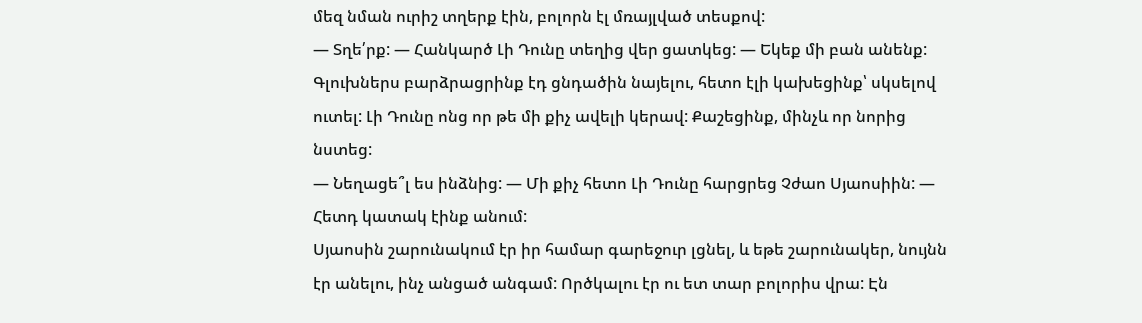մեզ նման ուրիշ տղերք էին, բոլորն էլ մռայլված տեսքով:
— Տղե՛րք: — Հանկարծ Լի Դունը տեղից վեր ցատկեց: — Եկեք մի բան անենք:
Գլուխներս բարձրացրինք էդ ցնդածին նայելու, հետո էլի կախեցինք՝ սկսելով ուտել: Լի Դունը ոնց որ թե մի քիչ ավելի կերավ: Քաշեցինք, մինչև որ նորից նստեց:
— Նեղացե՞լ ես ինձնից: — Մի քիչ հետո Լի Դունը հարցրեց Չժաո Սյաոսիին: — Հետդ կատակ էինք անում:
Սյաոսին շարունակում էր իր համար գարեջուր լցնել, և եթե շարունակեր, նույնն էր անելու, ինչ անցած անգամ: Ործկալու էր ու ետ տար բոլորիս վրա: Էն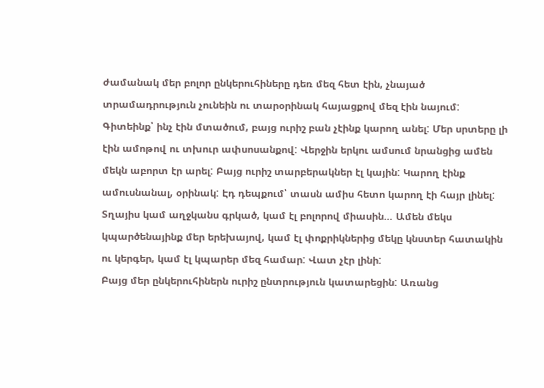ժամանակ մեր բոլոր ընկերուհիները դեռ մեզ հետ էին, չնայած տրամադրություն չունեին ու տարօրինակ հայացքով մեզ էին նայում: Գիտեինք՝ ինչ էին մտածում, բայց ուրիշ բան չէինք կարող անել: Մեր սրտերը լի էին ամոթով ու տխուր ափսոսանքով: Վերջին երկու ամսում նրանցից ամեն մեկն աբորտ էր արել: Բայց ուրիշ տարբերակներ էլ կային: Կարող էինք ամուսնանալ, օրինակ: Էդ դեպքում՝ տասն ամիս հետո կարող էի հայր լինել: Տղայիս կամ աղջկանս գրկած, կամ էլ բոլորով միասին… Ամեն մեկս կպարծենայինք մեր երեխայով, կամ էլ փոքրիկներից մեկը կնստեր հատակին ու կերգեր, կամ էլ կպարեր մեզ համար: Վատ չէր լինի:
Բայց մեր ընկերուհիներն ուրիշ ընտրություն կատարեցին: Առանց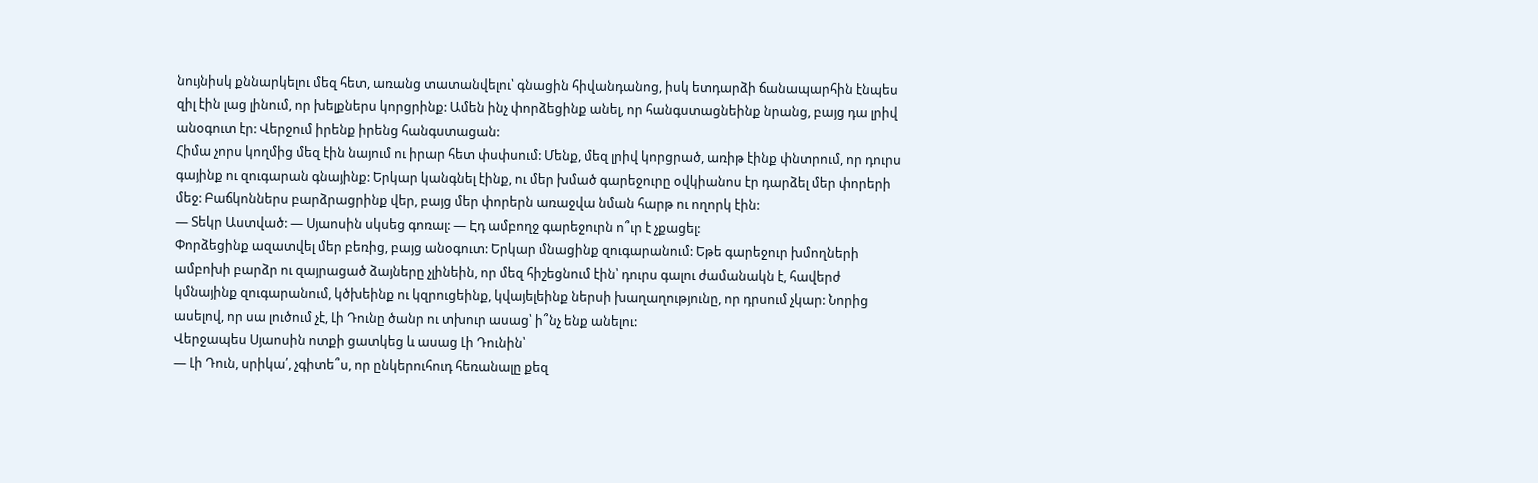նույնիսկ քննարկելու մեզ հետ, առանց տատանվելու՝ գնացին հիվանդանոց, իսկ ետդարձի ճանապարհին էնպես զիլ էին լաց լինում, որ խելքներս կորցրինք: Ամեն ինչ փորձեցինք անել, որ հանգստացնեինք նրանց, բայց դա լրիվ անօգուտ էր: Վերջում իրենք իրենց հանգստացան:
Հիմա չորս կողմից մեզ էին նայում ու իրար հետ փսփսում: Մենք, մեզ լրիվ կորցրած, առիթ էինք փնտրում, որ դուրս գայինք ու զուգարան գնայինք: Երկար կանգնել էինք, ու մեր խմած գարեջուրը օվկիանոս էր դարձել մեր փորերի մեջ: Բաճկոններս բարձրացրինք վեր, բայց մեր փորերն առաջվա նման հարթ ու ողորկ էին:
— Տեկր Աստված: — Սյաոսին սկսեց գոռալ: — Էդ ամբողջ գարեջուրն ո՞ւր է չքացել:
Փորձեցինք ազատվել մեր բեռից, բայց անօգուտ: Երկար մնացինք զուգարանում: Եթե գարեջուր խմողների ամբոխի բարձր ու զայրացած ձայները չլինեին, որ մեզ հիշեցնում էին՝ դուրս գալու ժամանակն է, հավերժ կմնայինք զուգարանում, կծխեինք ու կզրուցեինք, կվայելեինք ներսի խաղաղությունը, որ դրսում չկար: Նորից ասելով, որ սա լուծում չէ, Լի Դունը ծանր ու տխուր ասաց՝ ի՞նչ ենք անելու:
Վերջապես Սյաոսին ոտքի ցատկեց և ասաց Լի Դունին՝
— Լի Դուն, սրիկա՛, չգիտե՞ս, որ ընկերուհուդ հեռանալը քեզ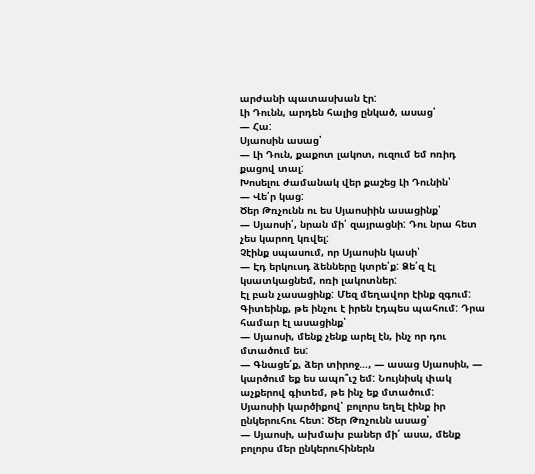արժանի պատասխան էր:
Լի Դունն, արդեն հալից ընկած, ասաց՝
— Հա:
Սյաոսին ասաց՝
— Լի Դուն, քաքոտ լակոտ, ուզում եմ ոռիդ քացով տալ:
Խոսելու ժամանակ վեր քաշեց Լի Դունին՝
— Վե՛ր կաց:
Ծեր Թռչունն ու ես Սյաոսիին ասացինք՝
— Սյաոսի՛, նրան մի՛ զայրացնի: Դու նրա հետ չես կարող կռվել:
Չէինք սպասում, որ Սյաոսին կասի՝
— Էդ երկուսդ ձենները կտրե՛ք: Ձե՛զ էլ կսատկացնեմ, ոռի լակոտներ:
Էլ բան չասացինք: Մեզ մեղավոր էինք զգում: Գիտեինք, թե ինչու է իրեն էդպես պահում: Դրա համար էլ ասացինք՝
— Սյաոսի, մենք չենք արել էն, ինչ որ դու մտածում ես:
— Գնացե՛ք, ձեր տիրոջ…, — ասաց Սյաոսին, — կարծում եք ես ապո՞ւշ եմ: Նույնիսկ փակ աչքերով գիտեմ, թե ինչ եք մտածում:
Սյաոսիի կարծիքով՝ բոլորս եղել էինք իր ընկերուհու հետ: Ծեր Թռչունն ասաց՝
— Սյաոսի, ախմախ բաներ մի՛ ասա, մենք բոլորս մեր ընկերուհիներն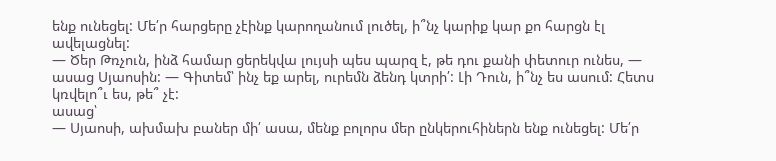ենք ունեցել: Մե՛ր հարցերը չէինք կարողանում լուծել, ի՞նչ կարիք կար քո հարցն էլ ավելացնել:
— Ծեր Թռչուն, ինձ համար ցերեկվա լույսի պես պարզ է, թե դու քանի փետուր ունես, — ասաց Սյաոսին: — Գիտեմ՝ ինչ եք արել, ուրեմն ձենդ կտրի՛: Լի Դուն, ի՞նչ ես ասում: Հետս կռվելո՞ւ ես, թե՞ չէ:
ասաց՝
— Սյաոսի, ախմախ բաներ մի՛ ասա, մենք բոլորս մեր ընկերուհիներն ենք ունեցել: Մե՛ր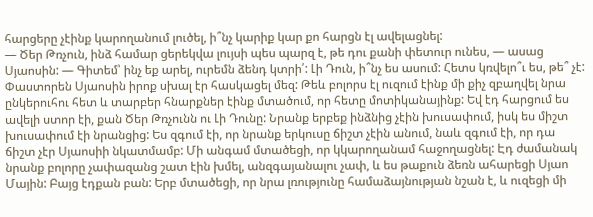հարցերը չէինք կարողանում լուծել, ի՞նչ կարիք կար քո հարցն էլ ավելացնել:
— Ծեր Թռչուն, ինձ համար ցերեկվա լույսի պես պարզ է, թե դու քանի փետուր ունես, — ասաց Սյաոսին: — Գիտեմ՝ ինչ եք արել, ուրեմն ձենդ կտրի՛: Լի Դուն, ի՞նչ ես ասում: Հետս կռվելո՞ւ ես, թե՞ չէ:
Փաստորեն Սյաոսին իրոք սխալ էր հասկացել մեզ: Թեև բոլորս էլ ուզում էինք մի քիչ զբաղվել նրա ընկերուհու հետ և տարբեր հնարքներ էինք մտածում, որ հետը մոտիկանայինք: Եվ էդ հարցում ես ավելի ստոր էի, քան Ծեր Թռչունն ու Լի Դունը: Նրանք երբեք ինձնից չէին խուսափում, իսկ ես միշտ խուսափում էի նրանցից: Ես զգում էի, որ նրանք երկուսը ճիշտ չէին անում, նաև զգում էի, որ դա ճիշտ չէր Սյաոսիի նկատմամբ: Մի անգամ մտածեցի, որ կկարողանամ հաջողացնել: Էդ ժամանակ նրանք բոլորը չափազանց շատ էին խմել, անզգայանալու չափ, և ես թաքուն ձեռն ահարեցի Սյաո Մային: Բայց էդքան բան: Երբ մտածեցի, որ նրա լռությունը համաձայնության նշան է, և ուզեցի մի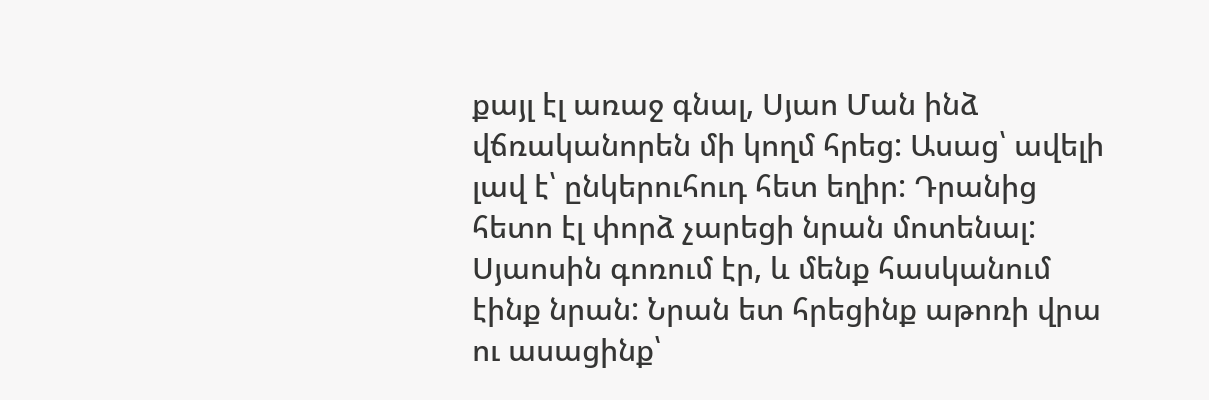քայլ էլ առաջ գնալ, Սյաո Ման ինձ վճռականորեն մի կողմ հրեց: Ասաց՝ ավելի լավ է՝ ընկերուհուդ հետ եղիր: Դրանից հետո էլ փորձ չարեցի նրան մոտենալ:
Սյաոսին գոռում էր, և մենք հասկանում էինք նրան: Նրան ետ հրեցինք աթոռի վրա ու ասացինք՝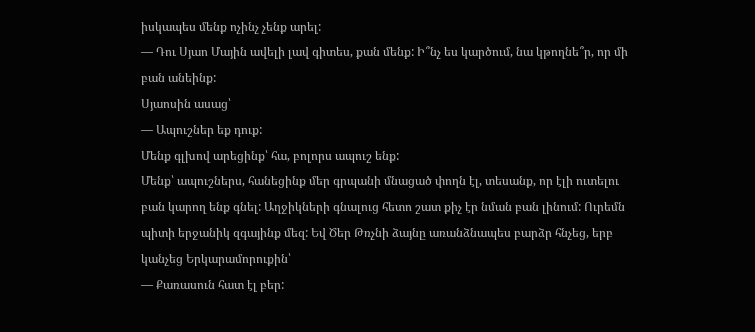իսկապես մենք ոչինչ չենք արել:
— Դու Սյաո Մային ավելի լավ գիտես, քան մենք: Ի՞նչ ես կարծում, նա կթողնե՞ր, որ մի բան անեինք:
Սյաոսին ասաց՝
— Ապուշներ եք դուք:
Մենք գլխով արեցինք՝ հա, բոլորս ապուշ ենք:
Մենք՝ ապուշներս, հանեցինք մեր գրպանի մնացած փողն էլ, տեսանք, որ էլի ուտելու բան կարող ենք գնել: Աղջիկների գնալուց հետո շատ քիչ էր նման բան լինում: Ուրեմն պիտի երջանիկ զգայինք մեզ: Եվ Ծեր Թռչնի ձայնը առանձնապես բարձր հնչեց, երբ կանչեց Երկարամորուքին՝
— Քառասուն հատ էլ բեր: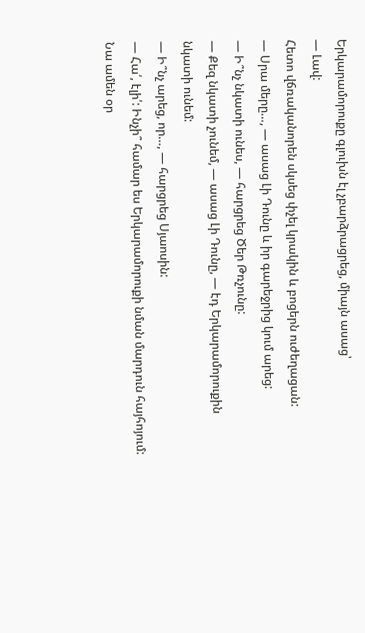Երկարամորուքը գլուխն էլ չբարձրացրեց, միայն ասաց՝
— Լավ:
Հետո վճռականորեն սկսեց փչել կրակին և բոցերն ուժեղացան:
— Սրա մերը…, — ասաց Լի Դունը և իր գարեջրից կում արեց:
— Ի՞նչ նկատի ունես, — հարցրեց Ծեր Թռչունը:
— Քեզ նկատի չունեմ, — ասաց Լի Դունը, — էդ Երկարամորուքին նկատի ունեմ:
— Ի՞նչ արեց, որ…, — հարցրեց Սյաոսին:
— Հա՛, էլի՛: Ինչի՞ համար ես Երկարամորուքի նման մարդուն հայհոյում: Նա ամեն օր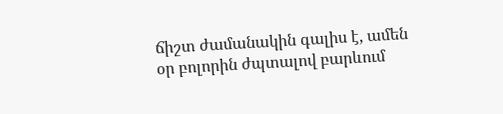ճիշտ ժամանակին գալիս է, ամեն օր բոլորին ժպտալով բարևում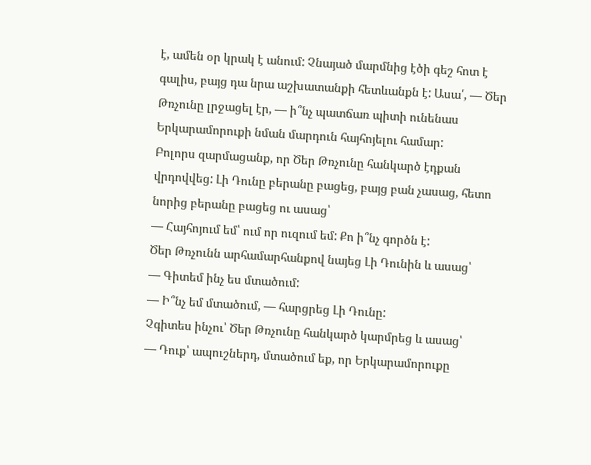է, ամեն օր կրակ է անում: Չնայած մարմնից էծի գեշ հոտ է գալիս, բայց դա նրա աշխատանքի հետևանքն է: Ասա՛, — Ծեր Թռչունը լրջացել էր, — ի՞նչ պատճառ պիտի ունենաս Երկարամորուքի նման մարդուն հայհոյելու համար:
Բոլորս զարմացանք, որ Ծեր Թռչունը հանկարծ էդքան վրդովվեց: Լի Դունը բերանը բացեց, բայց բան չասաց, հետո նորից բերանը բացեց ու ասաց՝
— Հայհոյում եմ՝ ում որ ուզում եմ: Քո ի՞նչ գործն է:
Ծեր Թռչունն արհամարհանքով նայեց Լի Դունին և ասաց՝
— Գիտեմ ինչ ես մտածում:
— Ի՞նչ եմ մտածում, — հարցրեց Լի Դունը:
Չգիտես ինչու՝ Ծեր Թռչունը հանկարծ կարմրեց և ասաց՝
— Դուք՝ ապուշներդ, մտածում եք, որ Երկարամորուքը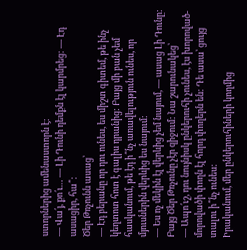ստորներից ամենաստորն է:
— Վա՛յ, քո՛ւ… — Լի Դունի դեմքն էլ կարմրեց: — Էդ ասացիր, հա՞:
Ծեր Թռչունն ասաց՝
— Էդ բերանը որ դու ունես, ես միշտ գիտեմ, թե ինչ կեղտոտ հոտ է գալիս դրանից: Բայց մի բան չեմ հասկանում, թե էդ ի՞նչ առավելություն ունես, որ մյուսներին վերևից ես նայում:
— Ես ոչ մեկին էլ վերևից չեմ նայում, — ասաց Լի Դունը:
Բայց Ծեր Թռչունը չէր զիջում: Նա շարունակեց՝
— Ապո՛ւշ, դու նույնիսկ ընկերուհի չունես, էս խորոված-մորովածի փողն էլ հորդ փողերն են: Դե ասա՝ ցույց տալու ի՞նչ ունես:
Իրականում, մեր ընկերուհիների կողմից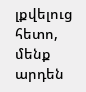լքվելուց հետո, մենք արդեն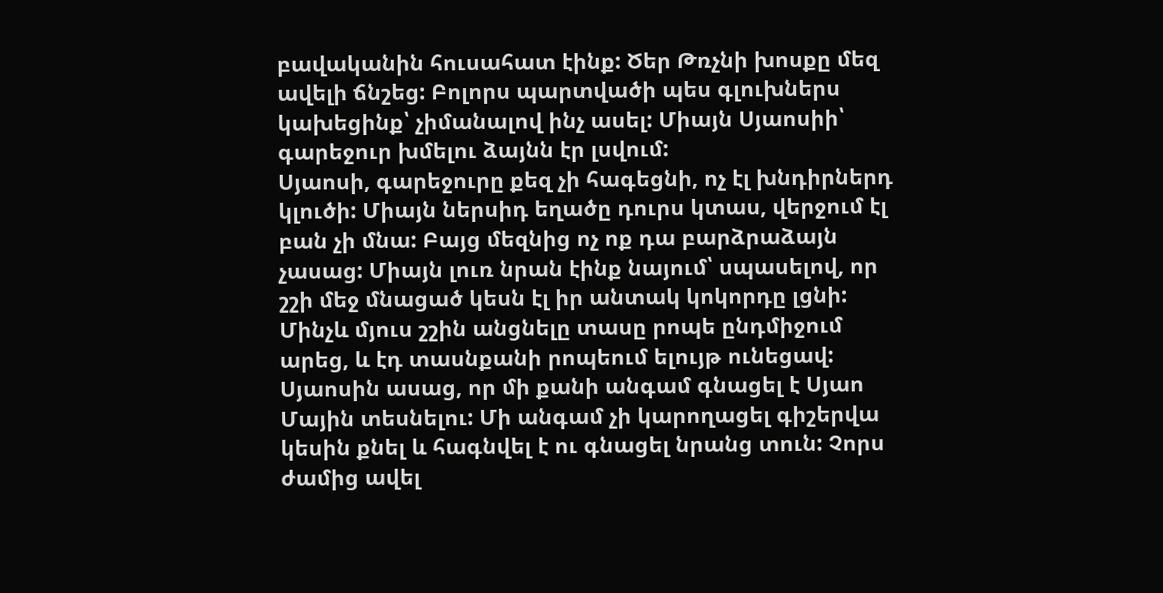բավականին հուսահատ էինք: Ծեր Թռչնի խոսքը մեզ ավելի ճնշեց: Բոլորս պարտվածի պես գլուխներս կախեցինք՝ չիմանալով ինչ ասել: Միայն Սյաոսիի՝ գարեջուր խմելու ձայնն էր լսվում:
Սյաոսի, գարեջուրը քեզ չի հագեցնի, ոչ էլ խնդիրներդ կլուծի: Միայն ներսիդ եղածը դուրս կտաս, վերջում էլ բան չի մնա: Բայց մեզնից ոչ ոք դա բարձրաձայն չասաց: Միայն լուռ նրան էինք նայում՝ սպասելով, որ շշի մեջ մնացած կեսն էլ իր անտակ կոկորդը լցնի: Մինչև մյուս շշին անցնելը տասը րոպե ընդմիջում արեց, և էդ տասնքանի րոպեում ելույթ ունեցավ:
Սյաոսին ասաց, որ մի քանի անգամ գնացել է Սյաո Մային տեսնելու: Մի անգամ չի կարողացել գիշերվա կեսին քնել և հագնվել է ու գնացել նրանց տուն: Չորս ժամից ավել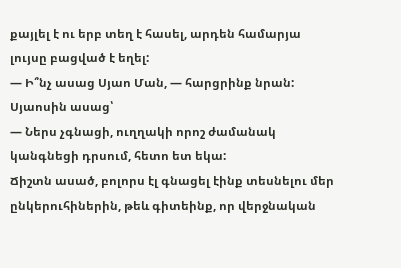քայլել է ու երբ տեղ է հասել, արդեն համարյա լույսը բացված է եղել:
— Ի՞նչ ասաց Սյաո Ման, — հարցրինք նրան:
Սյաոսին ասաց՝
— Ներս չգնացի, ուղղակի որոշ ժամանակ կանգնեցի դրսում, հետո ետ եկա:
Ճիշտն ասած, բոլորս էլ գնացել էինք տեսնելու մեր ընկերուհիներին, թեև գիտեինք, որ վերջնական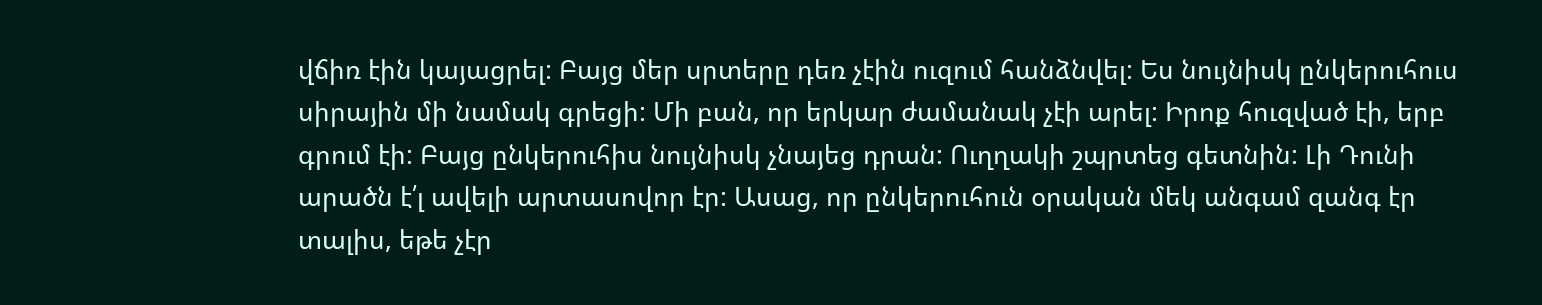վճիռ էին կայացրել: Բայց մեր սրտերը դեռ չէին ուզում հանձնվել: Ես նույնիսկ ընկերուհուս սիրային մի նամակ գրեցի: Մի բան, որ երկար ժամանակ չէի արել: Իրոք հուզված էի, երբ գրում էի: Բայց ընկերուհիս նույնիսկ չնայեց դրան: Ուղղակի շպրտեց գետնին: Լի Դունի արածն է՛լ ավելի արտասովոր էր: Ասաց, որ ընկերուհուն օրական մեկ անգամ զանգ էր տալիս, եթե չէր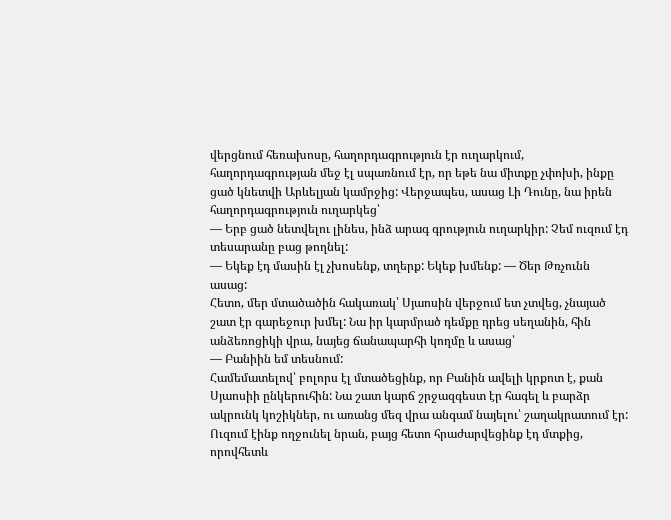վերցնում հեռախոսը, հաղորդագրություն էր ուղարկում, հաղորդագրության մեջ էլ սպառնում էր, որ եթե նա միտքը չփոխի, ինքը ցած կնետվի Արևելյան կամրջից: Վերջապես, ասաց Լի Դունը, նա իրեն հաղորդագրություն ուղարկեց՝
— Երբ ցած նետվելու լինես, ինձ արագ գրություն ուղարկիր: Չեմ ուզում էդ տեսարանը բաց թողնել:
— Եկեք էդ մասին էլ չխոսենք, տղերք: Եկեք խմենք: — Ծեր Թռչունն ասաց:
Հետո, մեր մտածածին հակառակ՝ Սյաոսին վերջում ետ չտվեց, չնայած շատ էր գարեջուր խմել: Նա իր կարմրած դեմքը դրեց սեղանին, հին անձեռոցիկի վրա, նայեց ճանապարհի կողմը և ասաց՝
— Բանիին եմ տեսնում:
Համեմատելով՝ բոլորս էլ մտածեցինք, որ Բանին ավելի կրքոտ է, քան Սյաոսիի ընկերուհին: Նա շատ կարճ շրջազգեստ էր հագել և բարձր ակրունկ կոշիկներ, ու առանց մեզ վրա անգամ նայելու՝ շաղակրատում էր: Ուզում էինք ողջունել նրան, բայց հետո հրաժարվեցինք էդ մտքից, որովհետև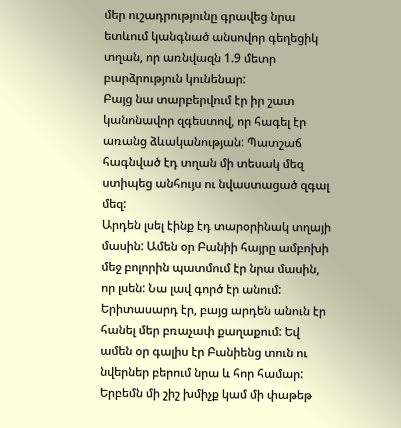մեր ուշադրությունը գրավեց նրա ետևում կանգնած անսովոր գեղեցիկ տղան, որ առնվազն 1.9 մետր բարձրություն կունենար:
Բայց նա տարբերվում էր իր շատ կանոնավոր զգեստով, որ հագել էր առանց ձևականության: Պատշաճ հագնված էդ տղան մի տեսակ մեզ ստիպեց անհույս ու նվաստացած զգալ մեզ:
Արդեն լսել էինք էդ տարօրինակ տղայի մասին: Ամեն օր Բանիի հայրը ամբոխի մեջ բոլորին պատմում էր նրա մասին, որ լսեն: Նա լավ գործ էր անում: Երիտասարդ էր, բայց արդեն անուն էր հանել մեր բռաչափ քաղաքում: Եվ ամեն օր գալիս էր Բանիենց տուն ու նվերներ բերում նրա և հոր համար: Երբեմն մի շիշ խմիչք կամ մի փաթեթ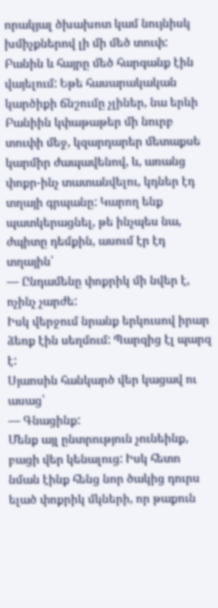որակյալ ծխախոտ կամ նույնիսկ խմիչքներով լի մի մեծ տուփ: Բանին և հայրը մեծ հարգանք էին վայելում: Եթե հասարակական կարծիքի ճնշումը չլիներ, նա երևի Բանիին կփաթաթեր մի նուրբ տուփի մեջ, կզարդարեր մետաքսե կարմիր ժապավենով, և, առանց փոքր-ինչ տատանվելու, կդներ էդ տղայի գրպանը: Կարող ենք պատկերացնել, թե ինչպես նա, ժպիտը դեմքին, ասում էր էդ տղային՝
— Ընդամենը փոքրիկ մի նվեր է, ոչինչ չարժե:
Իսկ վերջում նրանք երկուսով իրար ձեռք էին սեղմում: Պարզից էլ պարզ է:
Սյաոսին հանկարծ վեր կացավ ու ասաց՝
— Գնացինք:
Մենք այլ ընտրություն չունեինք, բացի վեր կենալուց: Իսկ հետո նման էինք հենց նոր ծակից դուրս ելած փոքրիկ մկների, որ թաքուն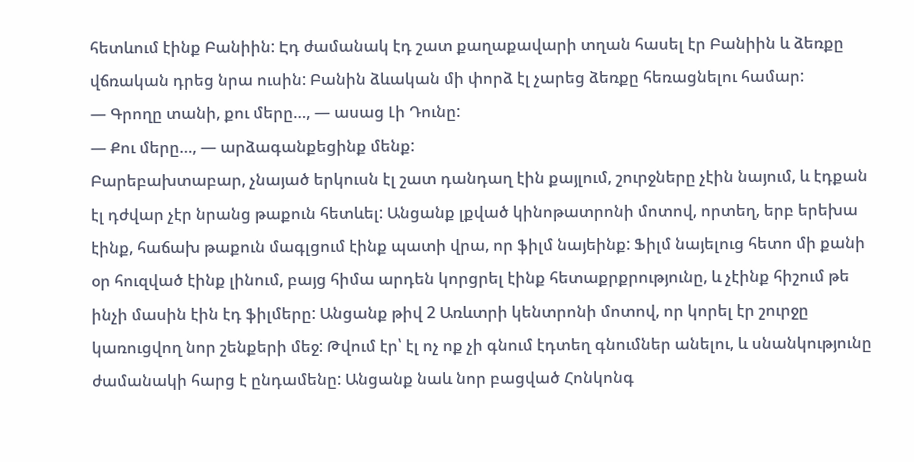հետևում էինք Բանիին: Էդ ժամանակ էդ շատ քաղաքավարի տղան հասել էր Բանիին և ձեռքը վճռական դրեց նրա ուսին: Բանին ձևական մի փորձ էլ չարեց ձեռքը հեռացնելու համար:
— Գրողը տանի, քու մերը…, — ասաց Լի Դունը:
— Քու մերը…, — արձագանքեցինք մենք:
Բարեբախտաբար, չնայած երկուսն էլ շատ դանդաղ էին քայլում, շուրջները չէին նայում, և էդքան էլ դժվար չէր նրանց թաքուն հետևել: Անցանք լքված կինոթատրոնի մոտով, որտեղ, երբ երեխա էինք, հաճախ թաքուն մագլցում էինք պատի վրա, որ ֆիլմ նայեինք: Ֆիլմ նայելուց հետո մի քանի օր հուզված էինք լինում, բայց հիմա արդեն կորցրել էինք հետաքրքրությունը, և չէինք հիշում թե ինչի մասին էին էդ ֆիլմերը: Անցանք թիվ 2 Առևտրի կենտրոնի մոտով, որ կորել էր շուրջը կառուցվող նոր շենքերի մեջ: Թվում էր՝ էլ ոչ ոք չի գնում էդտեղ գնումներ անելու, և սնանկությունը ժամանակի հարց է ընդամենը: Անցանք նաև նոր բացված Հոնկոնգ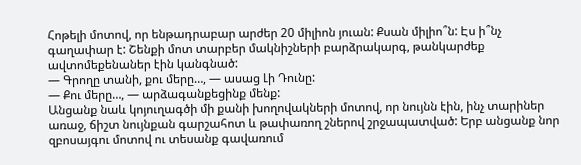Հոթելի մոտով, որ ենթադրաբար արժեր 20 միլիոն յուան: Քսան միլիո՞ն: Էս ի՞նչ գաղափար է: Շենքի մոտ տարբեր մակնիշների բարձրակարգ, թանկարժեք ավտոմեքենաներ էին կանգնած:
— Գրողը տանի, քու մերը…, — ասաց Լի Դունը:
— Քու մերը…, — արձագանքեցինք մենք:
Անցանք նաև կոյուղագծի մի քանի խողովակների մոտով, որ նույնն էին, ինչ տարիներ առաջ, ճիշտ նույնքան գարշահոտ և թափառող շներով շրջապատված: Երբ անցանք նոր զբոսայգու մոտով ու տեսանք գավառում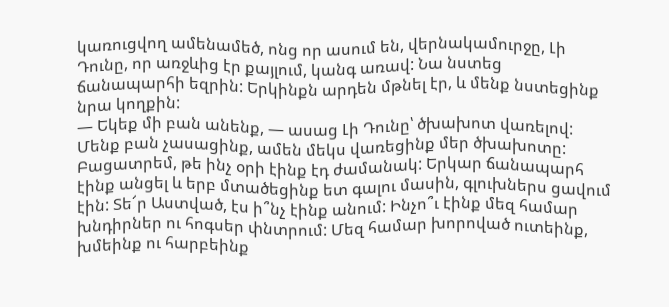կառուցվող ամենամեծ, ոնց որ ասում են, վերնակամուրջը, Լի Դունը, որ առջևից էր քայլում, կանգ առավ: Նա նստեց ճանապարհի եզրին: Երկինքն արդեն մթնել էր, և մենք նստեցինք նրա կողքին:
— Եկեք մի բան անենք, — ասաց Լի Դունը՝ ծխախոտ վառելով:
Մենք բան չասացինք, ամեն մեկս վառեցինք մեր ծխախոտը:
Բացատրեմ, թե ինչ օրի էինք էդ ժամանակ: Երկար ճանապարհ էինք անցել և երբ մտածեցինք ետ գալու մասին, գլուխներս ցավում էին: Տե՜ր Աստված, էս ի՞նչ էինք անում: Ինչո՞ւ էինք մեզ համար խնդիրներ ու հոգսեր փնտրում: Մեզ համար խորոված ուտեինք, խմեինք ու հարբեինք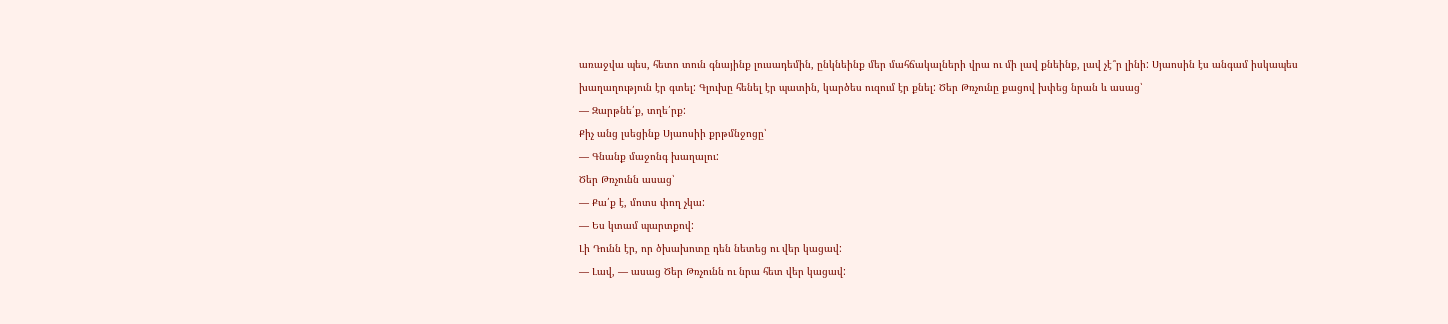առաջվա պես, հետո տուն գնայինք լուսադեմին, ընկնեինք մեր մահճակալների վրա ու մի լավ քնեինք, լավ չէ՞ր լինի: Սյաոսին էս անգամ իսկապես խաղաղություն էր գտել: Գլուխը հենել էր պատին, կարծես ուզում էր քնել: Ծեր Թռչունը քացով խփեց նրան և ասաց՝
— Զարթնե՛ք, տղե՛րք:
Քիչ անց լսեցինք Սյաոսիի քրթմնջոցը՝
— Գնանք մաջոնգ խաղալու:
Ծեր Թռչունն ասաց՝
— Քա՛ք է, մոտս փող չկա:
— Ես կտամ պարտքով:
Լի Դունն էր, որ ծխախոտը դեն նետեց ու վեր կացավ:
— Լավ, — ասաց Ծեր Թռչունն ու նրա հետ վեր կացավ: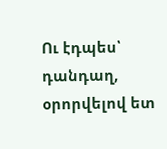Ու էդպես՝ դանդաղ, օրորվելով ետ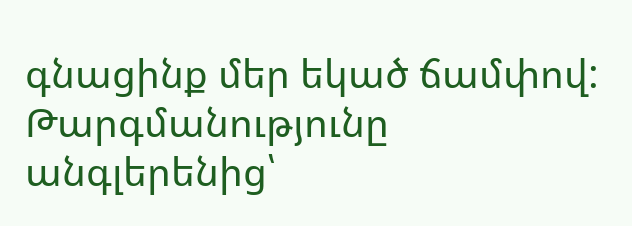գնացինք մեր եկած ճամփով:
Թարգմանությունը անգլերենից՝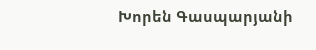Խորեն Գասպարյանի